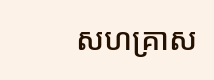សហគ្រាស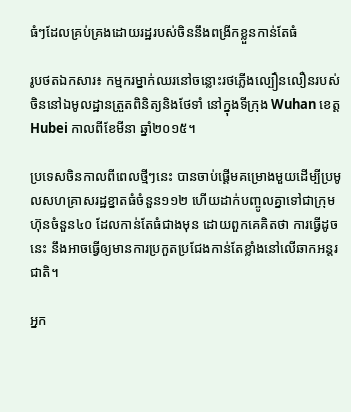ធំៗដែលគ្រប់គ្រងដោយរដ្ឋរបស់ចិននឹងពង្រីកខ្លួនកាន់តែធំ

រូបថតឯកសារ៖ កម្មករម្នាក់ឈរនៅចន្លោះរថភ្លើងល្បឿនលឿនរបស់ចិននៅឯមូលដ្ឋានត្រួតពិនិត្យនិងថែទាំ នៅក្នុងទីក្រុង Wuhan ខេត្ត Hubei កាលពីខែមីនា ឆ្នាំ២០១៥។

ប្រទេសចិនកាលពីពេលថ្មីៗនេះ បានចាប់ផ្តើមគម្រោងមួយដើម្បីប្រមូលសហគ្រាសរដ្ឋខ្នាតធំចំនួន១១២ ហើយដាក់បញ្ចូលគ្នាទៅជាក្រុមហ៊ុនចំនួន៤០ ដែលកាន់តែធំជាងមុន ដោយពួកគេគិតថា ការធ្វើដូចនេះ នឹងអាចធ្វើឲ្យមានការប្រកួតប្រជែងកាន់តែខ្លាំងនៅលើឆាកអន្តរជាតិ។

អ្នក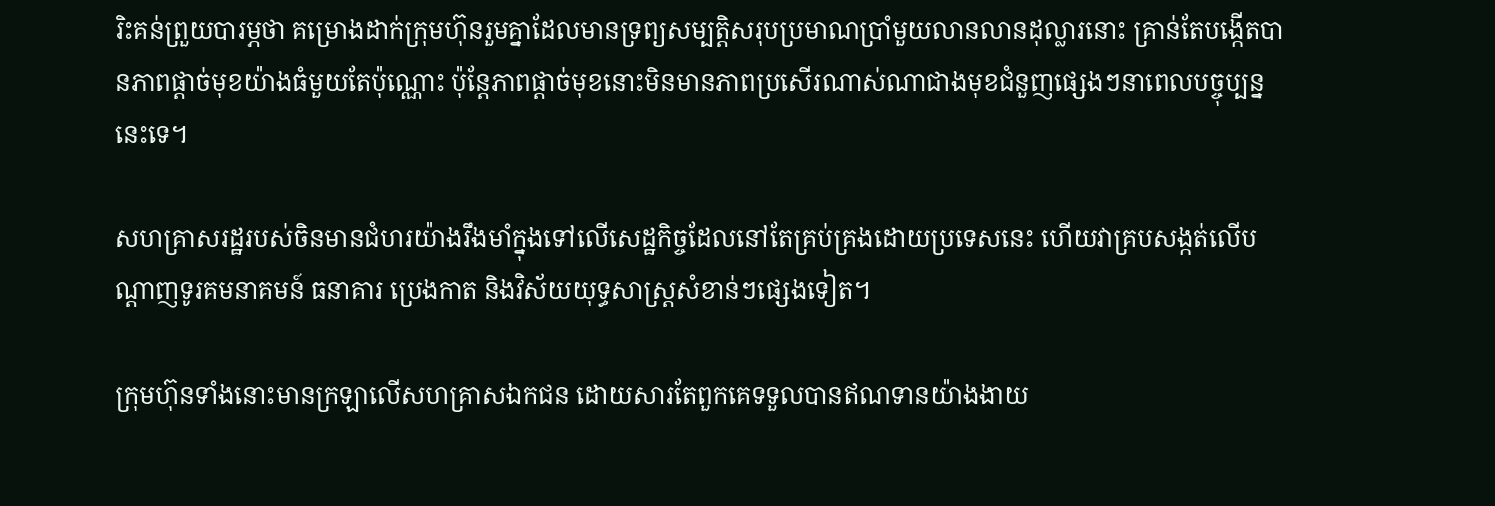រិះគន់ព្រួយបារម្ភថា គម្រោងដាក់ក្រុមហ៊ុនរួមគ្នាដែលមានទ្រព្យសម្បត្តិសរុបប្រមាណប្រាំមួយលានលានដុល្លារនោះ គ្រាន់តែបង្កើតបានភាពផ្តាច់មុខយ៉ាងធំមួយតែប៉ុណ្ណោះ ប៉ុន្តែភាពផ្តាច់មុខនោះមិនមានភាពប្រសើរណាស់ណាជាងមុខជំនួញផ្សេងៗនាពេលបច្ចុប្បន្ននេះទេ។

សហគ្រាសរដ្ឋរបស់ចិនមានជំហរយ៉ាងរឹងមាំក្នុងទៅលើសេដ្ឋកិច្ចដែលនៅតែគ្រប់គ្រងដោយប្រទេសនេះ ហើយវាគ្របសង្កត់លើបណ្តាញទូរគមនាគមន៍ ធនាគារ ប្រេងកាត និងវិស័យយុទ្ធសាស្ត្រសំខាន់ៗផ្សេងទៀត។

ក្រុមហ៊ុនទាំងនោះមានក្រឡាលើសហគ្រាសឯកជន ដោយសារតែពួកគេទទួលបានឥណទានយ៉ាងងាយ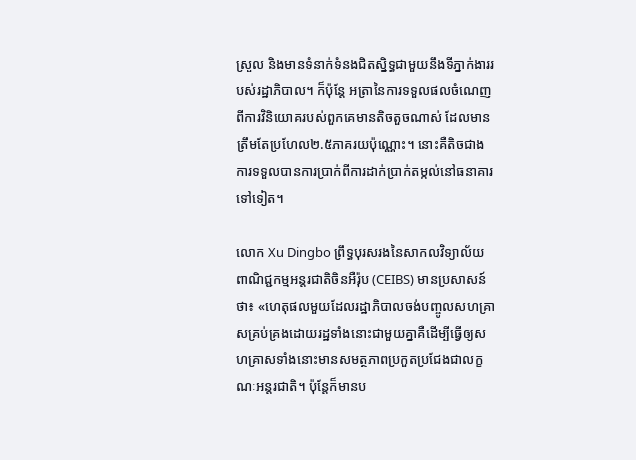ស្រួល និងមានទំនាក់ទំនងជិតស្និទ្ធជាមួយនឹងទីភ្នាក់ងាររបស់រដ្ឋាភិបាល។ ក៏ប៉ុន្តែ អត្រានៃការទទួលផលចំណេញពីការវិនិយោគរបស់ពួកគេមានតិចតួចណាស់ ដែលមានត្រឹមតែប្រហែល២.៥ភាគរយប៉ុណ្ណោះ។ នោះគឺតិចជាងការទទួលបានការប្រាក់ពីការដាក់ប្រាក់តម្កល់នៅធនាគារទៅទៀត។

លោក Xu Dingbo ព្រឹទ្ធបុរសរងនៃសាកលវិទ្យាល័យពាណិជ្ជកម្មអន្តរជាតិចិនអឺរ៉ុប (CEIBS) មានប្រសាសន៍ថា៖ «ហេតុផលមួយដែលរដ្ឋាភិបាលចង់បញ្ចូលសហគ្រាសគ្រប់គ្រងដោយរដ្ឋទាំងនោះជាមួយគ្នាគឺដើម្បីធ្វើឲ្យសហគ្រាសទាំងនោះមានសមត្ថភាពប្រកួតប្រជែងជាលក្ខណៈអន្តរជាតិ។ ប៉ុន្តែក៏មានប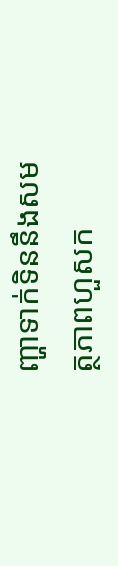ញ្ហាទាក់ទិននឹងសមត្ថភាពហួសក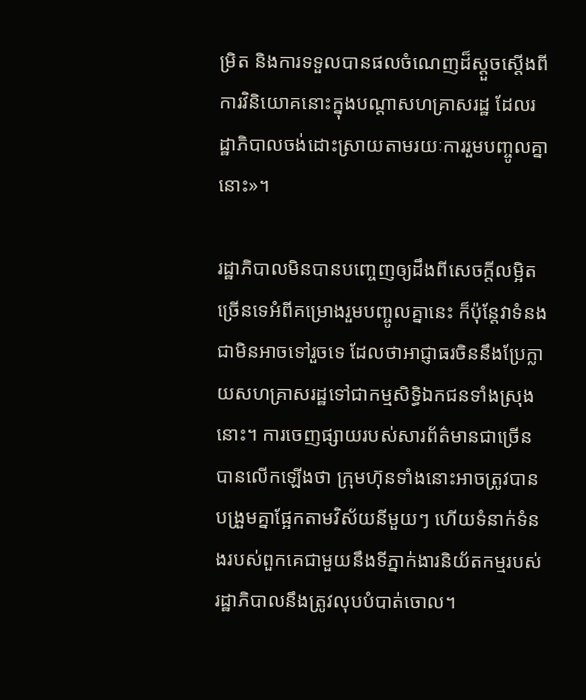ម្រិត និងការទទួលបានផលចំណេញដ៏ស្តួចស្តើងពីការវិនិយោគនោះក្នុងបណ្តាសហគ្រាសរដ្ឋ ដែលរដ្ឋាភិបាលចង់ដោះស្រាយតាមរយៈការរួមបញ្ចូលគ្នានោះ»។

រដ្ឋាភិបាលមិនបានបញ្ចេញឲ្យដឹងពីសេចក្តីលម្អិតច្រើនទេអំពីគម្រោងរួមបញ្ចូលគ្នានេះ ក៏ប៉ុន្តែវាទំនងជាមិនអាចទៅរួចទេ ដែលថាអាជ្ញាធរចិននឹងប្រែក្លាយសហគ្រាសរដ្ឋទៅជាកម្មសិទ្ធិឯកជនទាំងស្រុងនោះ។ ការចេញផ្សាយរបស់សារព័ត៌មានជាច្រើនបានលើកឡើងថា ក្រុមហ៊ុនទាំងនោះអាចត្រូវបានបង្រួមគ្នាផ្អែកតាមវិស័យនីមួយៗ ហើយទំនាក់ទំនងរបស់ពួកគេជាមួយនឹងទីភ្នាក់ងារនិយ័តកម្មរបស់រដ្ឋាភិបាលនឹងត្រូវលុបបំបាត់ចោល។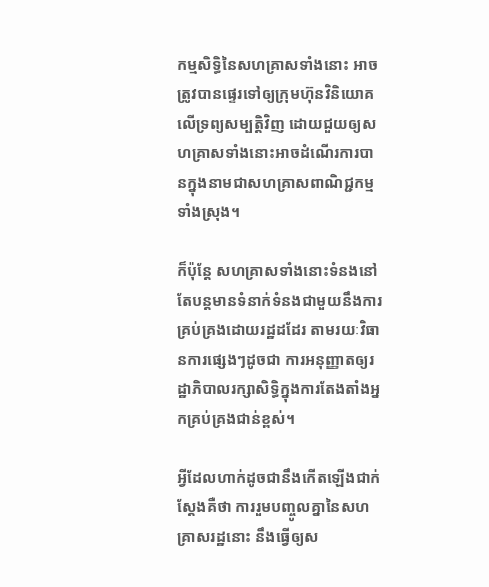កម្មសិទ្ធិនៃសហគ្រាសទាំងនោះ អាចត្រូវបានផ្ទេរទៅឲ្យក្រុមហ៊ុនវិនិយោគលើទ្រព្យសម្បត្តិវិញ ដោយជួយឲ្យសហគ្រាសទាំងនោះអាចដំណើរការបានក្នុងនាមជាសហគ្រាសពាណិជ្ជកម្មទាំងស្រុង។

ក៏ប៉ុន្តែ សហគ្រាសទាំងនោះទំនងនៅតែបន្តមានទំនាក់ទំនងជាមួយនឹងការគ្រប់គ្រងដោយរដ្ឋដដែរ តាមរយៈវិធានការផ្សេងៗដូចជា ការអនុញ្ញាតឲ្យរដ្ឋាភិបាលរក្សាសិទ្ធិក្នុងការតែងតាំងអ្នកគ្រប់គ្រងជាន់ខ្ពស់។

អ្វីដែលហាក់ដូចជានឹងកើតឡើងជាក់ស្តែងគឺថា ការរួមបញ្ចូលគ្នានៃសហគ្រាសរដ្ឋនោះ នឹងធ្វើឲ្យស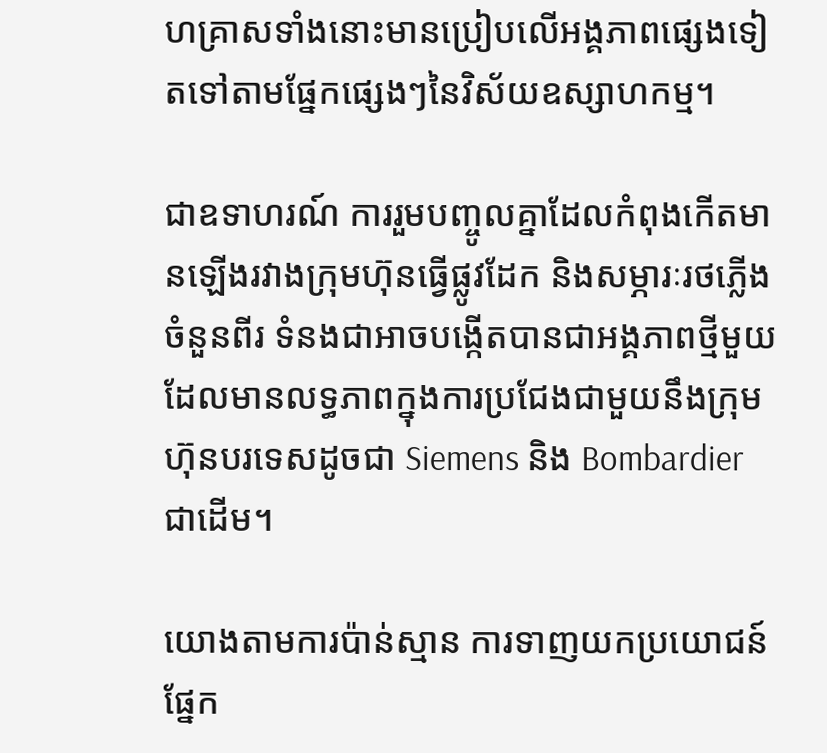ហគ្រាសទាំងនោះមានប្រៀបលើអង្គភាពផ្សេងទៀតទៅតាមផ្នែកផ្សេងៗនៃវិស័យឧស្សាហកម្ម។

ជាឧទាហរណ៍ ការរួមបញ្ចូលគ្នាដែលកំពុងកើតមានឡើងរវាងក្រុមហ៊ុនធ្វើផ្លូវដែក និងសម្ភារៈរថភ្លើងចំនួនពីរ ទំនងជាអាចបង្កើតបានជាអង្គភាពថ្មីមួយដែលមានលទ្ធភាពក្នុងការប្រជែងជាមួយនឹងក្រុមហ៊ុនបរទេសដូចជា Siemens និង Bombardier ជាដើម។

យោងតាមការប៉ាន់ស្មាន ការទាញយកប្រយោជន៍ផ្នែក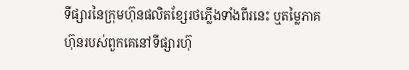ទីផ្សារនៃក្រុមហ៊ុនផលិតខ្សែរថភ្លើងទាំងពីរនេះ ឬតម្លៃភាគហ៊ុនរបស់ពួកគេនៅទីផ្សារហ៊ុ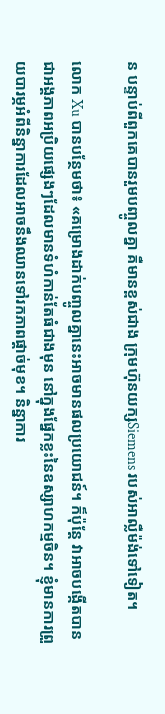ន បន្ទាប់ពីពួកគេបានរួមបញ្ចូលគ្នា គឺមានខ្ពស់ជាង ក្រុមហ៊ុនយក្សSiemens របស់អាល្លឺម៉ង់ទៅទៀត។

លោក Xu បានបន្ថែមថា៖ «គម្រោងដាក់បញ្ចូលគ្នានេះអាចមានផលប្រយោជន៍។ ក៏ប៉ុន្តែ វាអាចបង្កើតបានជាអង្គភាពអប្រិយផ្សេងៗដែលមានទំហំកាន់តែធំជាងមុន នៅក្នុងផ្នែកខ្លះនៃឧស្សាហកម្មចិន។ ខ្ញុំមានការព្រួយបារម្ភអំពីនិន្នាការដែលអាចនឹងឈានទៅរកភាពផ្តាច់មុខ។ និន្នាការ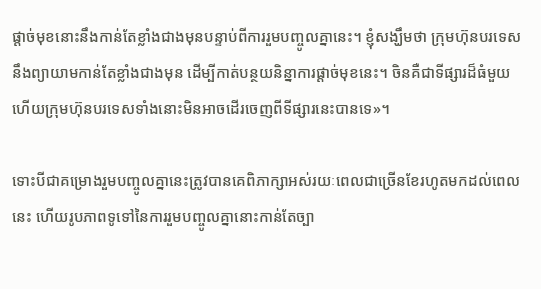ផ្តាច់មុខនោះនឹងកាន់តែខ្លាំងជាងមុនបន្ទាប់ពីការរួមបញ្ចូលគ្នានេះ។ ខ្ញុំសង្ឃឹមថា ក្រុមហ៊ុនបរទេសនឹងព្យាយាមកាន់តែខ្លាំងជាងមុន ដើម្បីកាត់បន្ថយនិន្នាការផ្តាច់មុខនេះ។ ចិនគឺជាទីផ្សារដ៏ធំមួយ ហើយក្រុមហ៊ុនបរទេសទាំងនោះមិនអាចដើរចេញពីទីផ្សារនេះបានទេ»។

ទោះបីជាគម្រោងរួមបញ្ចូលគ្នានេះត្រូវបានគេពិភាក្សាអស់រយៈពេលជាច្រើនខែរហូតមកដល់ពេលនេះ ហើយរូបភាពទូទៅនៃការរួមបញ្ចូលគ្នានោះកាន់តែច្បា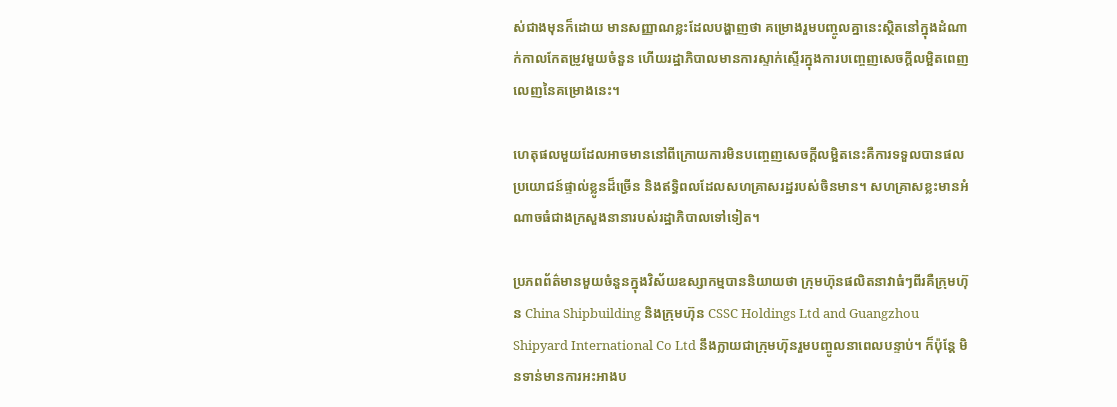ស់ជាងមុនក៏ដោយ មានសញ្ញាណខ្លះដែលបង្ហាញថា គម្រោងរួមបញ្ចូលគ្នានេះស្ថិតនៅក្នុងដំណាក់កាលកែតម្រូវមួយចំនួន ហើយរដ្ឋាភិបាលមានការស្ទាក់ស្ទើរក្នុងការបញ្ចេញសេចក្តីលម្អិតពេញលេញនៃគម្រោងនេះ។

ហេតុផលមួយដែលអាចមាននៅពីក្រោយការមិនបញ្ចេញសេចក្តីលម្អិតនេះគឺការទទួលបានផលប្រយោជន៍ផ្ទាល់ខ្លូនដ៏ច្រើន និងឥទ្ធិពលដែលសហគ្រាសរដ្ឋរបស់ចិនមាន។ សហគ្រាសខ្លះមានអំណាចធំជាងក្រសួងនានារបស់រដ្ឋាភិបាលទៅទៀត។

ប្រភពព័ត៌មានមួយចំនួនក្នុងវិស័យឧស្សាកម្មបាននិយាយថា ក្រុមហ៊ុនផលិតនាវាធំៗពីរគឺក្រុមហ៊ុន China Shipbuilding និងក្រុមហ៊ុន CSSC Holdings Ltd and Guangzhou Shipyard International Co Ltd នឹងក្លាយជាក្រុមហ៊ុនរួមបញ្ចូលនាពេលបន្ទាប់។ ក៏ប៉ុន្តែ មិនទាន់មានការអះអាងប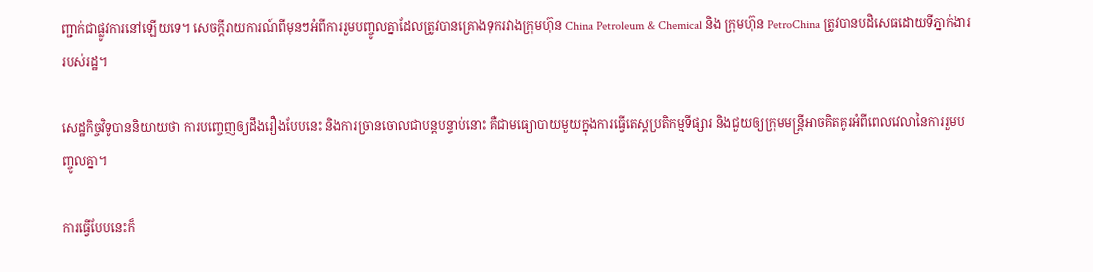ញ្ជាក់ជាផ្លូវការនៅឡើយទេ។ សេចក្តីរាយការណ៍ពីមុនៗអំពីការរួមបញ្ចូលគ្នាដែលត្រូវបានគ្រោងទុករវាងក្រុមហ៊ុន China Petroleum & Chemical និង ក្រុមហ៊ុន PetroChina ត្រូវបានបដិសេធដោយទីភ្នាក់ងាររបស់រដ្ឋ។

សេដ្ឋកិច្ចវិទូបាននិយាយថា ការបញ្ចេញឲ្យដឹងរឿងបែបនេះ និងការច្រានចោលជាបន្តបន្ទាប់នោះ គឺជាមធ្យោបាយមួយក្នុងការធ្វើតេស្តប្រតិកម្មទីផ្សារ និងជួយឲ្យក្រុមមន្ត្រីអាចគិតគូរអំពីពេលវេលានៃការរួមបញ្ចូលគ្នា។

ការធ្វើបែបនេះក៏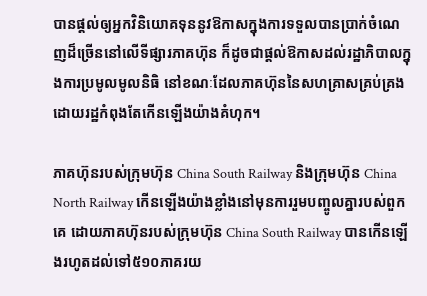បានផ្តល់ឲ្យអ្នកវិនិយោគទុននូវឱកាសក្នុងការទទួលបានប្រាក់ចំណេញដ៏ច្រើននៅលើទីផ្សារភាគហ៊ុន ក៏ដូចជាផ្តល់ឱកាសដល់រដ្ឋាភិបាលក្នុងការប្រមូលមូលនិធិ នៅខណៈដែលភាគហ៊ុននៃសហគ្រាសគ្រប់គ្រងដោយរដ្ឋកំពុងតែកើនឡើងយ៉ាងគំហុក។

ភាគហ៊ុនរបស់ក្រុមហ៊ុន China South Railway និងក្រុមហ៊ុន China North Railway កើនឡើងយ៉ាងខ្លាំងនៅមុនការរួមបញ្ចូលគ្នារបស់ពួកគេ ដោយភាគហ៊ុនរបស់ក្រុមហ៊ុន China South Railway បានកើនឡើងរហូតដល់ទៅ៥១០ភាគរយ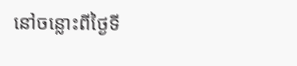នៅចន្លោះពីថ្ងៃទី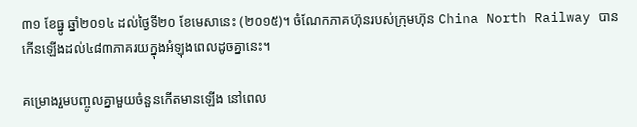៣១ ខែធ្នូ ឆ្នាំ២០១៤ ដល់ថ្ងៃទី២០ ខែមេសានេះ (២០១៥)។ ចំណែកភាគហ៊ុនរបស់ក្រុមហ៊ុន China North Railway បានកើនឡើងដល់៤៨៣ភាគរយក្នុងអំឡុងពេលដូចគ្នានេះ។

គម្រោងរួមបញ្ចូលគ្នាមួយចំនួនកើតមានឡើង នៅពេល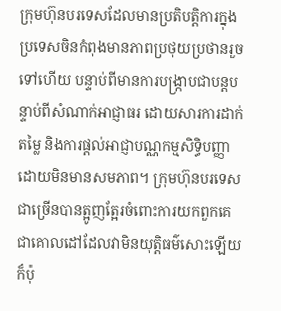ក្រុមហ៊ុនបរទេសដែលមានប្រតិបត្តិការក្នុងប្រទេសចិនកំពុងមានភាពប្រថុយប្រថានរួចទៅហើយ បន្ទាប់ពីមានការបង្ក្រាបជាបន្តបន្ទាប់ពីសំណាក់អាជ្ញាធរ ដោយសារការដាក់តម្លៃ និងការផ្តល់អាជ្ញាបណ្ណកម្មសិទ្ធិបញ្ញាដោយមិនមានសមភាព។ ក្រុមហ៊ុនបរទេសជាច្រើនបានត្អូញត្អែរចំពោះការយកពួកគេជាគោលដៅដែលវាមិនយុតិ្តធម៌សោះឡើយ ក៏ប៉ុ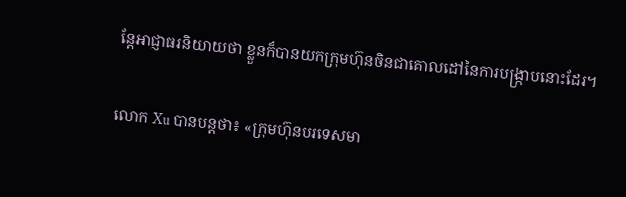ន្តែអាជ្ញាធរនិយាយថា ខ្លួនក៏បានយកក្រុមហ៊ុនចិនជាគោលដៅនៃការបង្ក្រាបនោះដែរ។

លោក Xu បានបន្តថា៖ «ក្រុមហ៊ុនបរទេសមា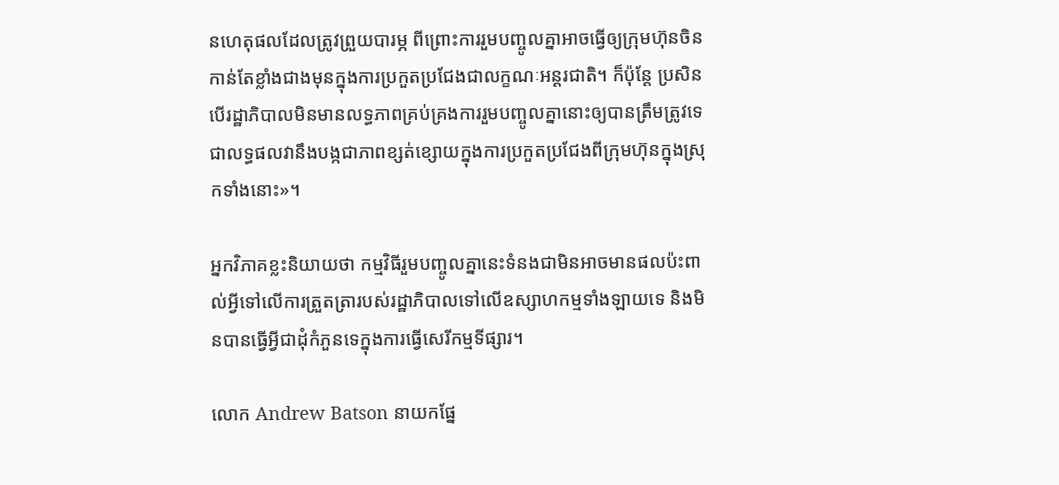នហេតុផលដែលត្រូវព្រួយបារម្ភ ពីព្រោះការរួមបញ្ចូលគ្នាអាចធ្វើឲ្យក្រុមហ៊ុនចិនកាន់តែខ្លាំងជាងមុនក្នុងការប្រកួតប្រជែងជាលក្ខណៈអន្តរជាតិ។ ក៏ប៉ុន្តែ ប្រសិនបើរដ្ឋាភិបាលមិនមានលទ្ធភាពគ្រប់គ្រងការរួមបញ្ចូលគ្នានោះឲ្យបានត្រឹមត្រូវទេ ជាលទ្ធផលវានឹងបង្កជាភាពខ្សត់ខ្សោយក្នុងការប្រកួតប្រជែងពីក្រុមហ៊ុនក្នុងស្រុកទាំងនោះ»។

អ្នកវិភាគខ្លះនិយាយថា កម្មវិធីរួមបញ្ចូលគ្នានេះទំនងជាមិនអាចមានផលប៉ះពាល់អ្វីទៅលើការត្រួតត្រារបស់រដ្ឋាភិបាលទៅលើឧស្សាហកម្មទាំងឡាយទេ និងមិនបានធ្វើអ្វីជាដុំកំភួនទេក្នុងការធ្វើសេរីកម្មទីផ្សារ។

លោក Andrew Batson នាយកផ្នែ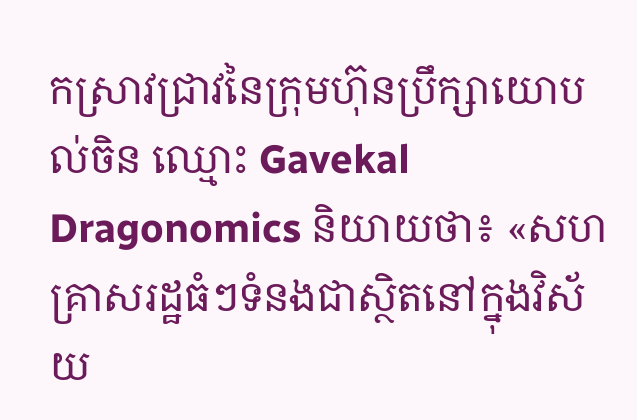កស្រាវជ្រាវនៃក្រុមហ៊ុនប្រឹក្សាយោបល់ចិន ឈ្មោះ Gavekal Dragonomics និយាយថា៖ «សហគ្រាសរដ្ឋធំៗទំនងជាស្ថិតនៅក្នុងវិស័យ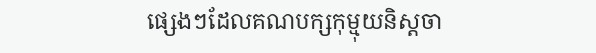ផ្សេងៗដែលគណបក្សកុម្មុយនិស្តចា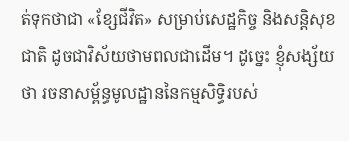ត់ទុកថាជា «ខ្សែជីវិត» សម្រាប់សេដ្ឋកិច្ច និងសន្តិសុខជាតិ ដូចជាវិស័យថាមពលជាដើម។ ដូច្នេះ ខ្ញុំសង្ស័យថា រចនាសម្ព័ន្ធមូលដ្ឋាននៃកម្មសិទ្ធិរបស់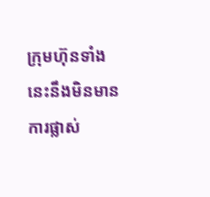ក្រុមហ៊ុនទាំងនេះនឹងមិនមានការផ្លាស់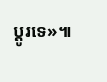ប្តូរទេ»៕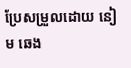ប្រែសម្រួលដោយ នៀម ឆេង